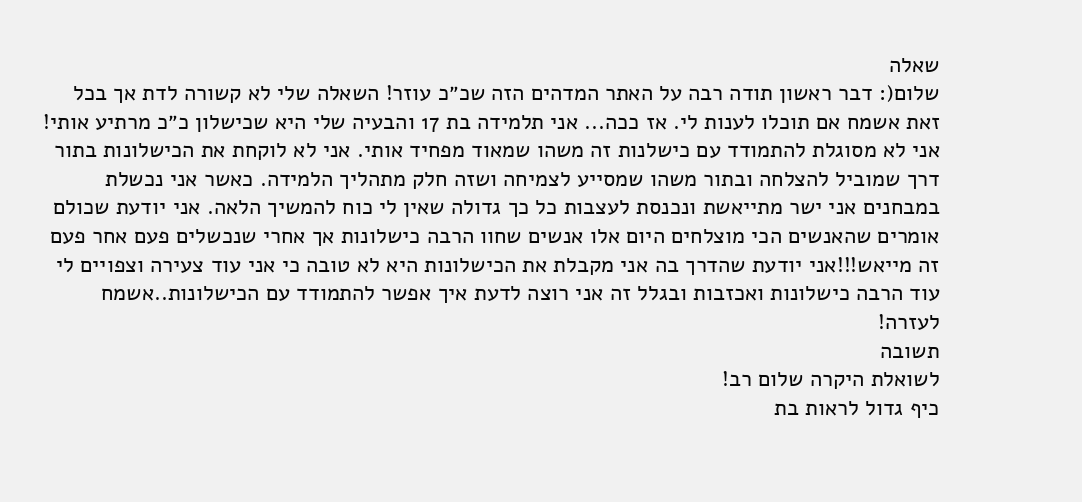שאלה
שלום(: דבר ראשון תודה רבה על האתר המדהים הזה שכ״כ עוזר! השאלה שלי לא קשורה לדת אך בכל זאת אשמח אם תוכלו לענות לי. אז ככה... אני תלמידה בת 17 והבעיה שלי היא שכישלון כ״כ מרתיע אותי! אני לא מסוגלת להתמודד עם כישלנות זה משהו שמאוד מפחיד אותי. אני לא לוקחת את הכישלונות בתור דרך שמוביל להצלחה ובתור משהו שמסייע לצמיחה ושזה חלק מתהליך הלמידה. כאשר אני נכשלת במבחנים אני ישר מתייאשת ונכנסת לעצבות כל כך גדולה שאין לי כוח להמשיך הלאה. אני יודעת שכולם אומרים שהאנשים הכי מוצלחים היום אלו אנשים שחוו הרבה כישלונות אך אחרי שנכשלים פעם אחר פעם זה מייאש!!!אני יודעת שהדרך בה אני מקבלת את הכישלונות היא לא טובה כי אני עוד צעירה וצפויים לי עוד הרבה כישלונות ואכזבות ובגלל זה אני רוצה לדעת איך אפשר להתמודד עם הכישלונות..אשמח לעזרה!
תשובה
לשואלת היקרה שלום רב!
כיף גדול לראות בת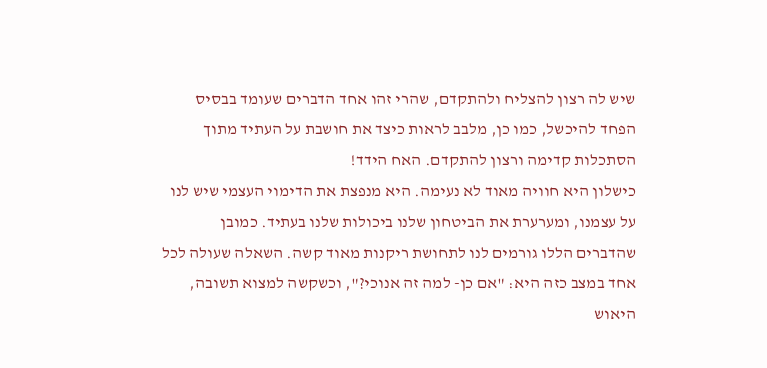שיש לה רצון להצליח ולהתקדם, שהרי זהו אחד הדברים שעומד בבסיס הפחד להיכשל, כמו כן, מלבב לראות כיצד את חושבת על העתיד מתוך הסתכלות קדימה ורצון להתקדם. האח הידד!
כישלון היא חוויה מאוד לא נעימה. היא מנפצת את הדימוי העצמי שיש לנו על עצמנו, ומערערת את הביטחון שלנו ביכולות שלנו בעתיד. כמובן שהדברים הללו גורמים לנו לתחושת ריקנות מאוד קשה. השאלה שעולה לכל אחד במצב כזה היא: "אם כן- למה זה אנוכי?", וכשקשה למצוא תשובה, היאוש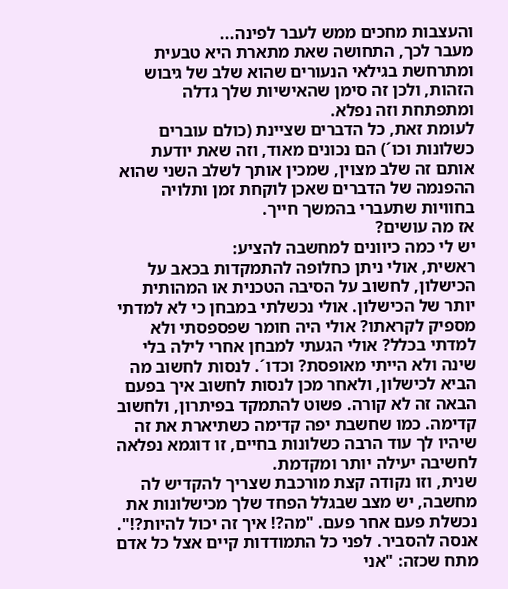והעצבות מחכים ממש לעבר לפינה...
מעבר לכך, התחושה שאת מתארת היא טבעית ומתרחשת בגילאי הנעורים שהוא שלב של גיבוש הזהות, ולכן זה סימן שהאישיות שלך גדלה ומתפתחת וזה נפלא.
לעומת זאת, כל הדברים שציינת (כולם עוברים כשלונות וכו´) הם נכונים מאוד, וזה שאת יודעת אותם זה שלב מצוין, שמכין אותך לשלב השני שהוא ההפנמה של הדברים שאכן לוקחת זמן ותלויה בחוויות שתעברי בהמשך חייך.
אז מה עושים?
יש לי כמה כיוונים למחשבה להציע:
ראשית, אולי ניתן כחלופה להתמקדות בכאב על הכישלון, לחשוב על הסיבה הטכנית או המהותית יותר של הכישלון. אולי נכשלתי במבחן כי לא למדתי מספיק לקראתו? אולי היה חומר שפספסתי ולא למדתי בכלל? אולי הגעתי למבחן אחרי לילה בלי שינה ולא הייתי מאופסת? וכדו´. לנסות לחשוב מה הביא לכישלון, ולאחר מכן לנסות לחשוב איך בפעם הבאה זה לא קורה. פשוט להתמקד בפיתרון, ולחשוב קדימה. כמו שחשבת יפה קדימה כשתיארת את זה שיהיו לך עוד הרבה כשלונות בחיים, זו דוגמא נפלאה לחשיבה יעילה יותר ומקדמת.
שנית, וזו נקודה קצת מורכבת שצריך להקדיש לה מחשבה, יש מצב שבגלל הפחד שלך מכישלונות את נכשלת פעם אחר פעם. "מה?! איך זה יכול להיות?!". אנסה להסביר. לפני כל התמודדות קיים אצל כל אדם מתח שכזה: "אני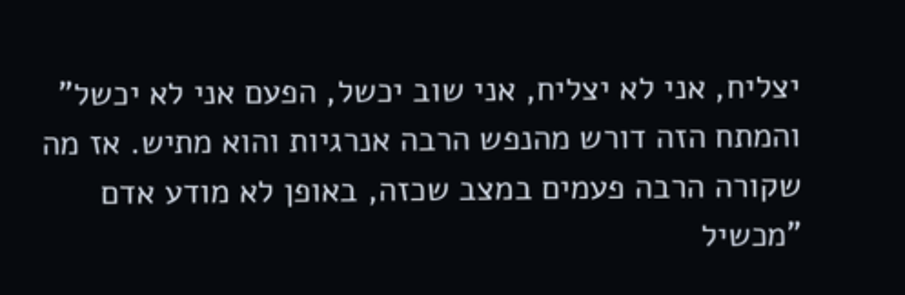יצליח, אני לא יצליח, אני שוב יכשל, הפעם אני לא יכשל" והמתח הזה דורש מהנפש הרבה אנרגיות והוא מתיש. אז מה שקורה הרבה פעמים במצב שכזה, באופן לא מודע אדם "מכשיל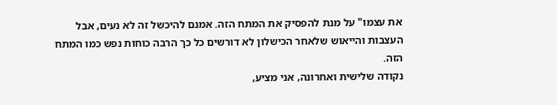את עצמו" על מנת להפסיק את המתח הזה. אמנם להיכשל זה לא נעים, אבל העצבות והייאוש שלאחר הכישלון לא דורשים כל כך הרבה כוחות נפש כמו המתח הזה.
נקודה שלישית ואחרונה, אני מציע,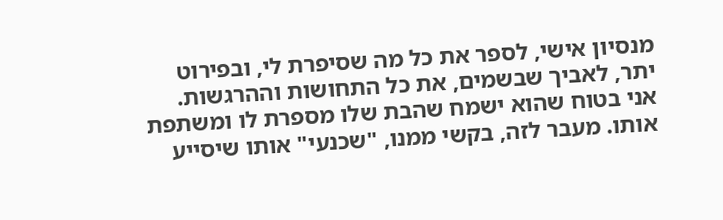מנסיון אישי, לספר את כל מה שסיפרת לי, ובפירוט יתר, לאביך שבשמים, את כל התחושות וההרגשות. אני בטוח שהוא ישמח שהבת שלו מספרת לו ומשתפת אותו. מעבר לזה, בקשי ממנו, "שכנעי" אותו שיסייע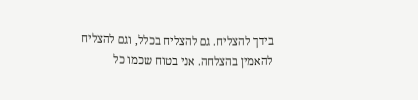בידך להצליח. גם להצליח בכלל, וגם להצליח להאמין בהצלחה. אני בטוח שכמו כל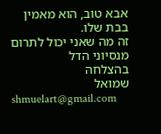אבא טוב, הוא מאמין בבת שלו.
זה מה שאני יכול לתרום מנסיוני הדל
בהצלחה
שמואל
shmuelart@gmail.com